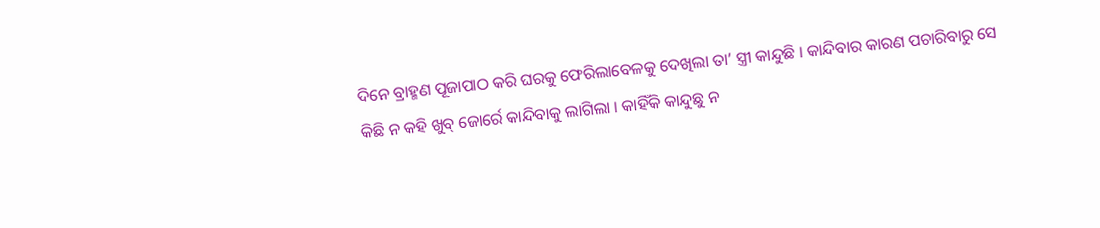ଦିନେ ବ୍ରାହ୍ମଣ ପୂଜାପାଠ କରି ଘରକୁ ଫେରିଲାବେଳକୁ ଦେଖିଲା ତା’ ସ୍ତ୍ରୀ କାନ୍ଦୁଛି । କାନ୍ଦିବାର କାରଣ ପଚାରିବାରୁ ସେ କିଛି ନ କହି ଖୁବ୍ ଜୋର୍ରେ କାନ୍ଦିବାକୁ ଲାଗିଲା । କାହିଁକି କାନ୍ଦୁଛୁ ନ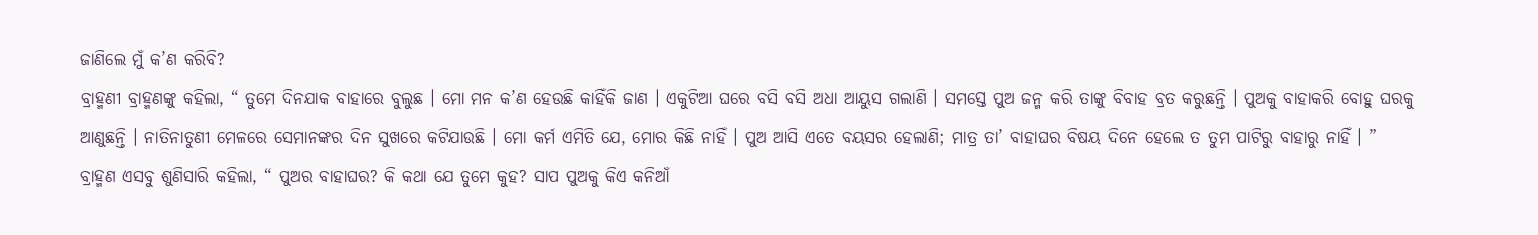ଜାଣିଲେ ମୁଁ କ’ଣ କରିବି?
ବ୍ରାହ୍ମଣୀ ବ୍ରାହ୍ମଣଙ୍କୁ କହିଲା, “ ତୁମେ ଦିନଯାକ ବାହାରେ ବୁଲୁଛ । ମୋ ମନ କ’ଣ ହେଉଛି କାହିଁକି ଜାଣ । ଏକୁଟିଆ ଘରେ ବସି ବସି ଅଧା ଆୟୁସ ଗଲାଣି । ସମସ୍ତେ ପୁଅ ଜନ୍ମ କରି ତାଙ୍କୁ ବିବାହ ବ୍ରତ କରୁଛନ୍ତି । ପୁଅକୁ ବାହାକରି ବୋହୁ ଘରକୁ ଆଣୁଛନ୍ତି । ନାତିନାତୁଣୀ ମେଳରେ ସେମାନଙ୍କର ଦିନ ସୁଖରେ କଟିଯାଉଛି । ମୋ କର୍ମ ଏମିତି ଯେ, ମୋର କିଛି ନାହିଁ । ପୁଅ ଆସି ଏତେ ବୟସର ହେଲାଣି; ମାତ୍ର ତା’ ବାହାଘର ବିଷୟ ଦିନେ ହେଲେ ତ ତୁମ ପାଟିରୁ ବାହାରୁ ନାହିଁ । ”
ବ୍ରାହ୍ମଣ ଏସବୁ ଶୁଣିସାରି କହିଲା, “ ପୁଅର ବାହାଘର? କି କଥା ଯେ ତୁମେ କୁହ? ସାପ ପୁଅକୁ କିଏ କନିଆଁ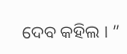ଦେବ କହିଲ । ”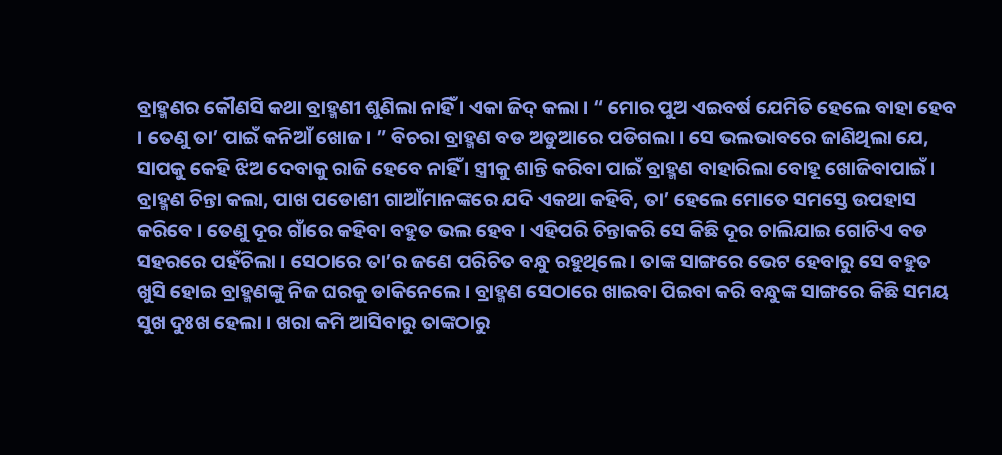ବ୍ରାହ୍ମଣର କୌଣସି କଥା ବ୍ରାହ୍ମଣୀ ଶୁଣିଲା ନାହିଁ । ଏକା ଜିଦ୍ କଲା । “ ମୋର ପୁଅ ଏଇବର୍ଷ ଯେମିତି ହେଲେ ବାହା ହେବ । ତେଣୁ ତା’ ପାଇଁ କନିଆଁ ଖୋଜ । ” ବିଚରା ବ୍ରାହ୍ମଣ ବଡ ଅଡୁଆରେ ପଡିଗଲା । ସେ ଭଲଭାବରେ ଜାଣିଥିଲା ଯେ, ସାପକୁ କେହି ଝିଅ ଦେବାକୁ ରାଜି ହେବେ ନାହିଁ । ସ୍ତ୍ରୀକୁ ଶାନ୍ତି କରିବା ପାଇଁ ବ୍ରାହ୍ମଣ ବାହାରିଲା ବୋହୂ ଖୋଜିବାପାଇଁ ।
ବ୍ରାହ୍ମଣ ଚିନ୍ତା କଲା, ପାଖ ପଡୋଶୀ ଗାଆଁମାନଙ୍କରେ ଯଦି ଏକଥା କହିବି, ତା’ ହେଲେ ମୋତେ ସମସ୍ତେ ଉପହାସ କରିବେ । ତେଣୁ ଦୂର ଗାଁରେ କହିବା ବହୁତ ଭଲ ହେବ । ଏହିପରି ଚିନ୍ତାକରି ସେ କିଛି ଦୂର ଚାଲିଯାଇ ଗୋଟିଏ ବଡ ସହରରେ ପହଁଚିଲା । ସେଠାରେ ତା’ର ଜଣେ ପରିଚିତ ବନ୍ଧୁ ରହୁଥିଲେ । ତାଙ୍କ ସାଙ୍ଗରେ ଭେଟ ହେବାରୁ ସେ ବହୁତ ଖୁସି ହୋଇ ବ୍ରାହ୍ମଣଙ୍କୁ ନିଜ ଘରକୁ ଡାକିନେଲେ । ବ୍ରାହ୍ମଣ ସେଠାରେ ଖାଇବା ପିଇବା କରି ବନ୍ଧୁଙ୍କ ସାଙ୍ଗରେ କିଛି ସମୟ ସୁଖ ଦୁଃଖ ହେଲା । ଖରା କମି ଆସିବାରୁ ତାଙ୍କଠାରୁ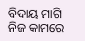ବିଦାୟ ମାଗି ନିଜ କାମରେ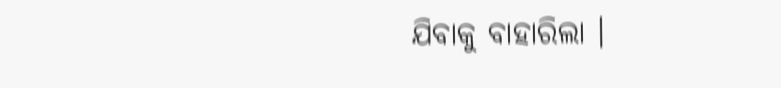ଯିବାକୁ ବାହାରିଲା ।